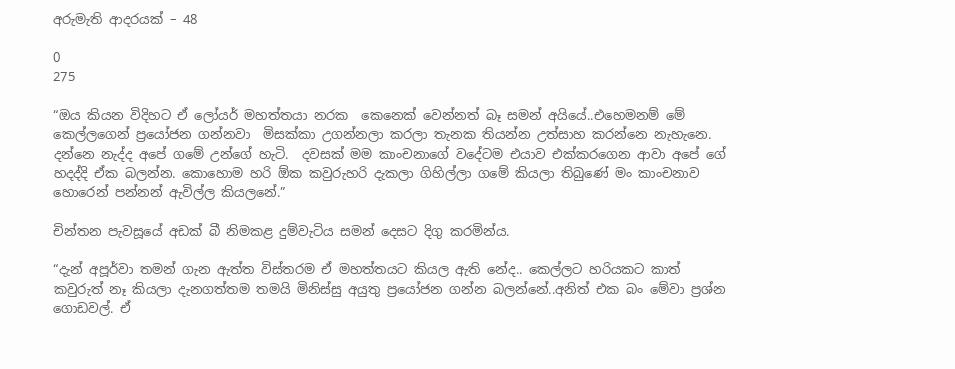අරුමැති ආදරයක් – 48

0
275

“ඔය කියන විදිහට ඒ ලෝයර් මහත්තයා නරක  කෙනෙක් වෙන්නත් බෑ සමන් අයියේ..එහෙමනම් මේ කෙල්ලගෙන් ප්‍රයෝජන ගන්නවා  මිසක්කා උගන්නලා කරලා තැනක තියන්න උත්සාහ කරන්නෙ නැහැනෙ. දන්නෙ නැද්ද අපේ ගමේ උන්ගේ හැටි.  දවසක් මම කාංචනාගේ වදේටම එයාව එක්කරගෙන ආවා අපේ ගේ හදද්දි ඒක බලන්න. කොහොම හරි ඕක කවුරුහරි දැකලා ගිහිල්ලා ගමේ කියලා තිබුණේ මං කාංචනාව හොරෙන් පන්නන් ඇවිල්ල කියලනේ.”

චින්තන පැවසූයේ අඩක් බී නිමකළ දුම්වැටිය සමන් දෙසට දිගු කරමින්ය.

“දැන් අපූර්වා තමන් ගැන ඇත්ත විස්තරම ඒ මහත්තයට කියල ඇති නේද.. කෙල්ලට හරියකට කාත් කවුරුත් නෑ කියලා දැනගත්තම තමයි මිනිස්සු අයුතු ප්‍රයෝජන ගන්න බලන්නේ..අනිත් එක බං මේවා ප්‍රශ්න ගොඩවල්. ඒ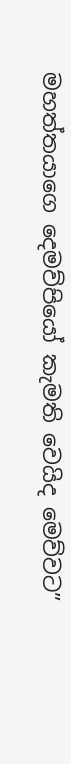මහත්තයාගෙ දෙමව්පියෝ කැමති වෙයිද මෙව්වට”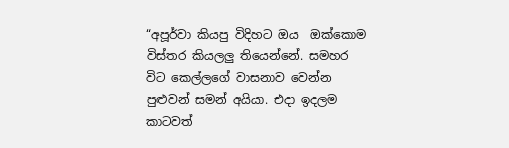“අපූර්වා කියපු විදිහට ඔය  ඔක්කොම විස්තර කියලලු තියෙන්නේ. සමහර විට කෙල්ලගේ වාසනාව වෙන්න පුළුවන් සමන් අයියා. එදා ඉදලම කාටවත්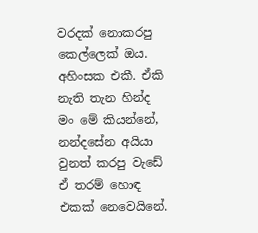වරදක් නොකරපු කෙල්ලෙක් ඔය. අහිංසක එකී. ඒකි නැති තැන හින්ද මං මේ කියන්නේ,  නන්දසේන අයියා වුනත් කරපු වැඩේ ඒ තරම් හොඳ එකක් නෙවෙයිනේ.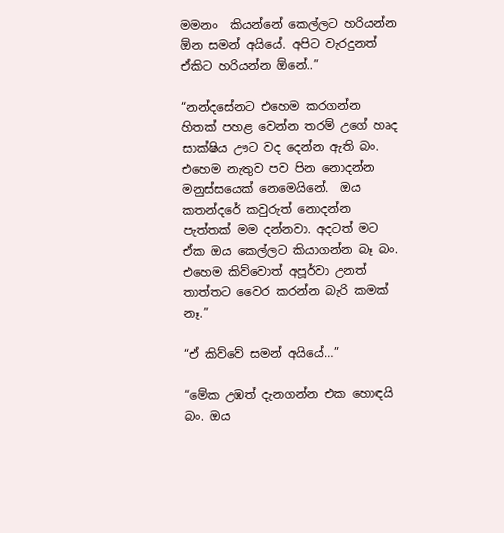මමනං  කියන්නේ කෙල්ලට හරියන්න ඕන සමන් අයියේ. අපිට වැරදුනත් ඒකිට හරියන්න ඕනේ..”

“නන්දසේනට එහෙම කරගන්න හිතක් පහළ වෙන්න තරම් උගේ හෘද සාක්ෂිය ඌට වද දෙන්න ඇති බං. එහෙම නැතුව පව පින නොදන්න මනුස්සයෙක් නෙමෙයිනේ.  ඔය කතන්දරේ කවුරුත් නොදන්න පැත්තක් මම දන්නවා. අදටත් මට ඒක ඔය කෙල්ලට කියාගන්න බෑ බං. එහෙම කිව්වොත් අපූර්වා උනත්  තාත්තට වෛර කරන්න බැරි කමක් නෑ.”

“ඒ කිව්වේ සමන් අයියේ…”

“මේක උඹත් දැනගන්න එක හොඳයි බං. ඔය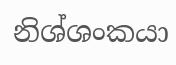නිශ්ශංකයා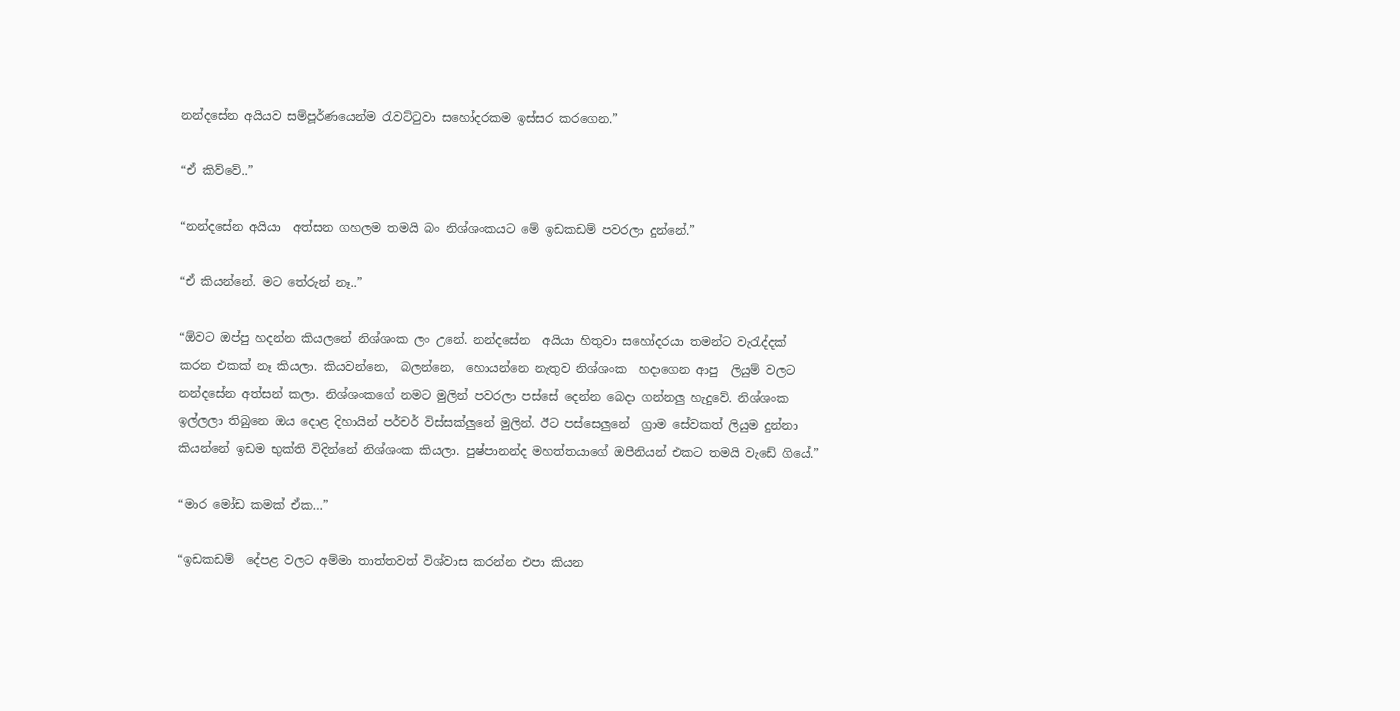නන්දසේන අයියව සම්පූර්ණයෙන්ම රැවට්ටුවා සහෝදරකම ඉස්සර කරගෙන.”

“ඒ කිව්වේ..”

“නන්දසේන අයියා  අත්සන ගහලම තමයි බං නිශ්ශංකයට මේ ඉඩකඩම් පවරලා දුන්නේ.”

“ඒ කියන්නේ. මට තේරුන් නෑ..”

“ඕවට ඔප්පු හදන්න කියලනේ නිශ්ශංක ලං උනේ. නන්දසේන  අයියා හිතුවා සහෝදරයා තමන්ට වැරැද්දක් කරන එකක් නෑ කියලා. කියවන්නෙ,  බලන්නෙ,  හොයන්නෙ නැතුව නිශ්ශංක  හදාගෙන ආපු  ලියුම් වලට නන්දසේන අත්සන් කලා. නිශ්ශංකගේ නමට මුලින් පවරලා පස්සේ දෙන්න බෙදා ගන්නලු හැදුවේ. නිශ්ශංක ඉල්ලලා තිබුනෙ ඔය දොළ දිහායින් පර්චර් විස්සක්ලුනේ මුලින්. ඊට පස්සෙලුනේ  ග්‍රාම සේවකත් ලියුම දුන්නා කියන්නේ ඉඩම භුක්ති විදින්නේ නිශ්ශංක කියලා. පුෂ්පානන්ද මහත්තයාගේ ඔපීනියන් එකට තමයි වැඩේ ගියේ.”

“මාර මෝඩ කමක් ඒක…”

“ඉඩකඩම්  දේපළ වලට අම්මා තාත්තවත් විශ්වාස කරන්න එපා කියන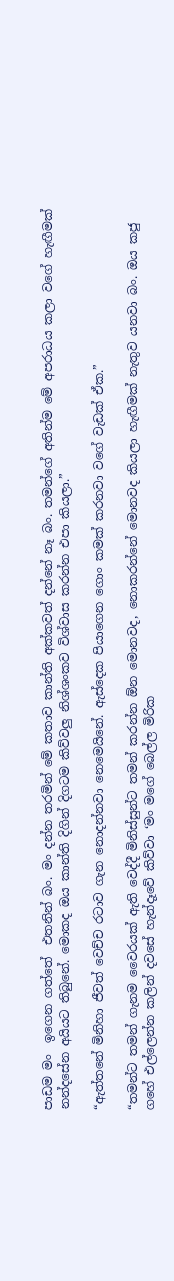පාඩම මං  ඉගෙන ගත්තේ  එතනින් බං. මං දන්න තරමින් මේ කතාව කාන්ති අක්කවත් දන්නේ නෑ බං. තමන්ගේ අතින්ම මේ අපරාධය කලා වගේ හැඟීමක් නන්දසේන අයියට තිබුනේ. මොකද ඔය කාන්ති දිගින් දිගටම කිව්වලු නිශ්ශංකව විශ්වාස කරන්න එපා කියලා.”

“ඇත්තනේ මිනිහා ජීවත් වෙච්ච රටාව ගැන නොදන්නවා නෙමෙයිනේ. ඇස්දෙක පියාගෙන ගොං කමක් කරනවා වගේ වැඩක් ඒක.”

“තමන්ට තමන් ගැනම වෛරයක් ඇති වෙද්දී මිනිස්සුන්ට තමන් කරන්න ඕන මොනවද, නොකරන්නේ මොනවද කියලා හැඟීමක් නැතුව යනවා බං. ඔය කජු ගහේ එල්ලෙන්න කලින් දවසේ හැන්දෑවේ කිව්වා ‘මං මගේ බෙල්ල මිරික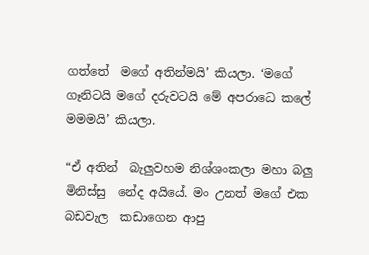ගත්තේ  මගේ අතින්මයි’ කියලා. ‘මගේ ගෑනිටයි මගේ දරුවටයි මේ අපරාධෙ කලේ මමමයි’ කියලා.

“ඒ අතින්  බැලුවහම නිශ්ශංකලා මහා බලු මිනිස්සු  නේද අයියේ. මං උනත් මගේ එක බඩවැල  කඩාගෙන ආපු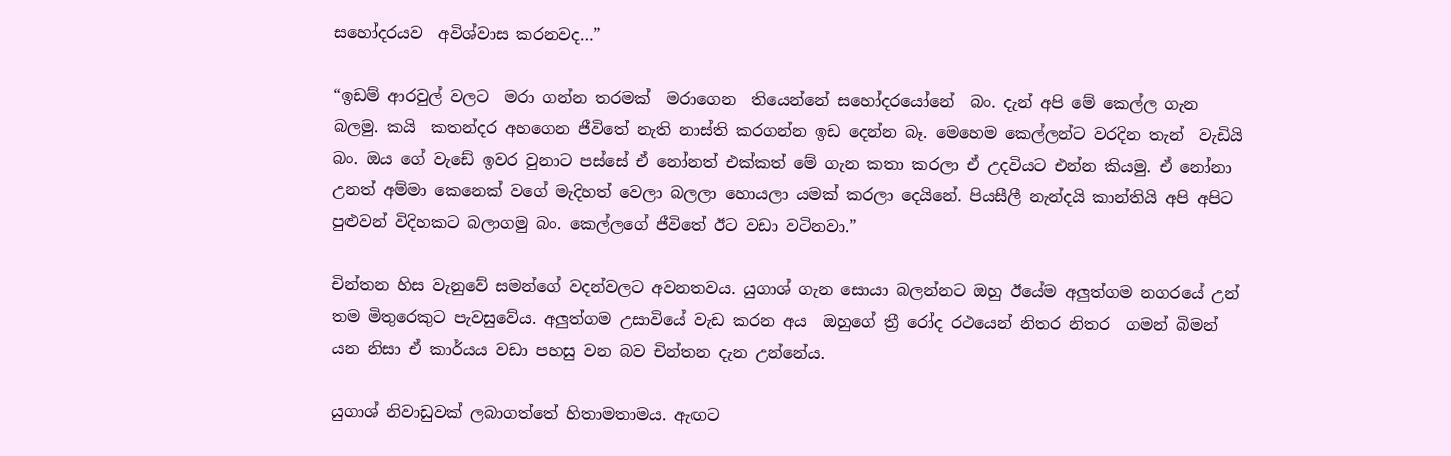සහෝදරයව  අවිශ්වාස කරනවද…”

“ඉඩම් ආරවුල් වලට  මරා ගන්න තරමක්  මරාගෙන  තියෙන්නේ සහෝදරයෝනේ  බං. දැන් අපි මේ කෙල්ල ගැන බලමු. කයි  කතන්දර අහගෙන ජීවිතේ නැති නාස්ති කරගන්න ඉඩ දෙන්න බෑ. මෙහෙම කෙල්ලන්ට වරදින තැන්  වැඩියි  බං. ඔය ගේ වැඩේ ඉවර වුනාට පස්සේ ඒ නෝනත් එක්කත් මේ ගැන කතා කරලා ඒ උදවියට එන්න කියමු. ඒ නෝනා උනත් අම්මා කෙනෙක් වගේ මැදිහත් වෙලා බලලා හොයලා යමක් කරලා දෙයිනේ. පියසීලී නැන්දයි කාන්තියි අපි අපිට පුළුවන් විදිහකට බලාගමු බං. කෙල්ලගේ ජීවිතේ ඊට වඩා වටිනවා.”

චින්තන හිස වැනුවේ සමන්ගේ වදන්වලට අවනතවය. යුගාශ් ගැන සොයා බලන්නට ඔහු ඊයේම අලුත්ගම නගරයේ උන් තම මිතුරෙකුට පැවසුවේය. අලුත්ගම උසාවියේ වැඩ කරන අය  ඔහුගේ ත්‍රී රෝද රථයෙන් නිතර නිතර  ගමන් බිමන් යන නිසා ඒ කාර්යය වඩා පහසු වන බව චින්තන දැන උන්නේය.

යුගාශ් නිවාඩුවක් ලබාගත්තේ හිතාමතාමය. ඇඟට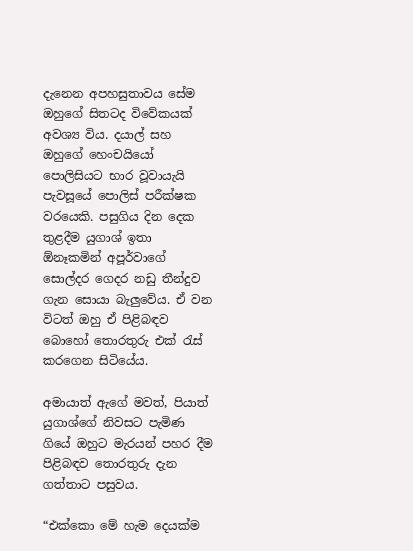දැනෙන අපහසුතාවය සේම ඔහුගේ සිතටද විවේකයක් අවශ්‍ය විය. දයාල් සහ ඔහුගේ හෙංචයියෝ  පොලිසියට භාර වූවායැයි පැවසූයේ පොලිස් පරීක්ෂක වරයෙකි. පසුගිය දින දෙක තුළදීම යුගාශ් ඉතා ඕනෑකමින් අපූර්වාගේ සොල්දර ගෙදර නඩු තීන්දුව ගැන සොයා බැලුවේය. ඒ වන විටත් ඔහු ඒ පිළිබඳව බොහෝ තොරතුරු එක් රැස් කරගෙන සිටියේය.

අමායාත් ඇගේ මවත්, පියාත් යුගාශ්ගේ නිවසට පැමිණ ගියේ ඔහුට මැරයන් පහර දීම පිළිබඳව තොරතුරු දැන ගත්තාට පසුවය.

“එක්කො මේ හැම දෙයක්ම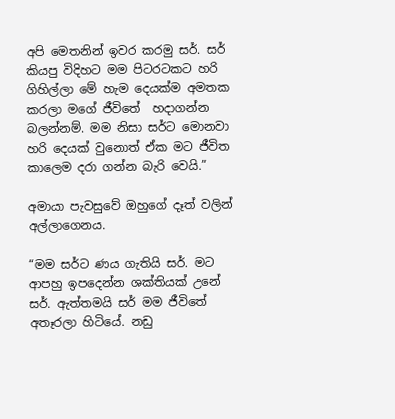අපි මෙතනින් ඉවර කරමු සර්. සර් කියපු විදිහට මම පිටරටකට හරි ගිහිල්ලා මේ හැම දෙයක්ම අමතක කරලා මගේ ජීවිතේ  හදාගන්න බලන්නම්. මම නිසා සර්ට මොනවා හරි දෙයක් වුනොත් ඒක මට ජීවිත කාලෙම දරා ගන්න බැරි වෙයි.”

අමායා පැවසුවේ ඔහුගේ දෑත් වලින් අල්ලාගෙනය.

“මම සර්ට ණය ගැතියි සර්. මට ආපහු ඉපදෙන්න ශක්තියක් උනේ  සර්. ඇත්තමයි සර් මම ජීවිතේ අතෑරලා හිටියේ. නඩු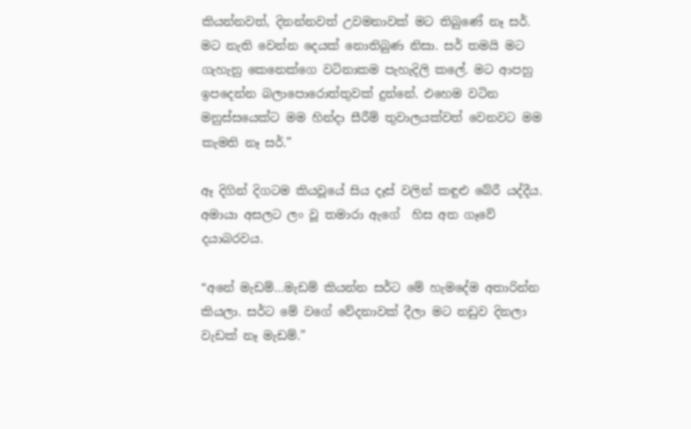කියන්නවත්, දිනන්නවත් උවමනාවක් මට තිබුණේ නෑ සර්. මට නැති වෙන්න දෙයක් නොතිබුණ නිසා. සර් තමයි මට ගැහැනු කෙනෙක්ගෙ වටිනාකම පැහැදිලි කලේ. මට ආපහු ඉපදෙන්න බලාපොරොත්තුවක් දුන්නේ. එහෙම වටින මනුස්සයෙක්ට මම හින්දා සීරීම් තුවාලයක්වත් වෙනවට මම කැමති නෑ සර්.”

ඈ දිගින් දිගටම කියවූයේ සිය දෑස් වලින් කඳුළු බේරී යද්දීය. අමායා අසලට ලං වූ තමාරා ඇගේ  හිස අත ගෑවේ දයාබරවය.

“අනේ මැඩම්…මැඩම් කියන්න සර්ට මේ හැමදේම අතාරින්න කියලා. සර්ට මේ වගේ වේදනාවක් දීලා මට නඩුව දිනලා වැඩක් නෑ මැඩම්.”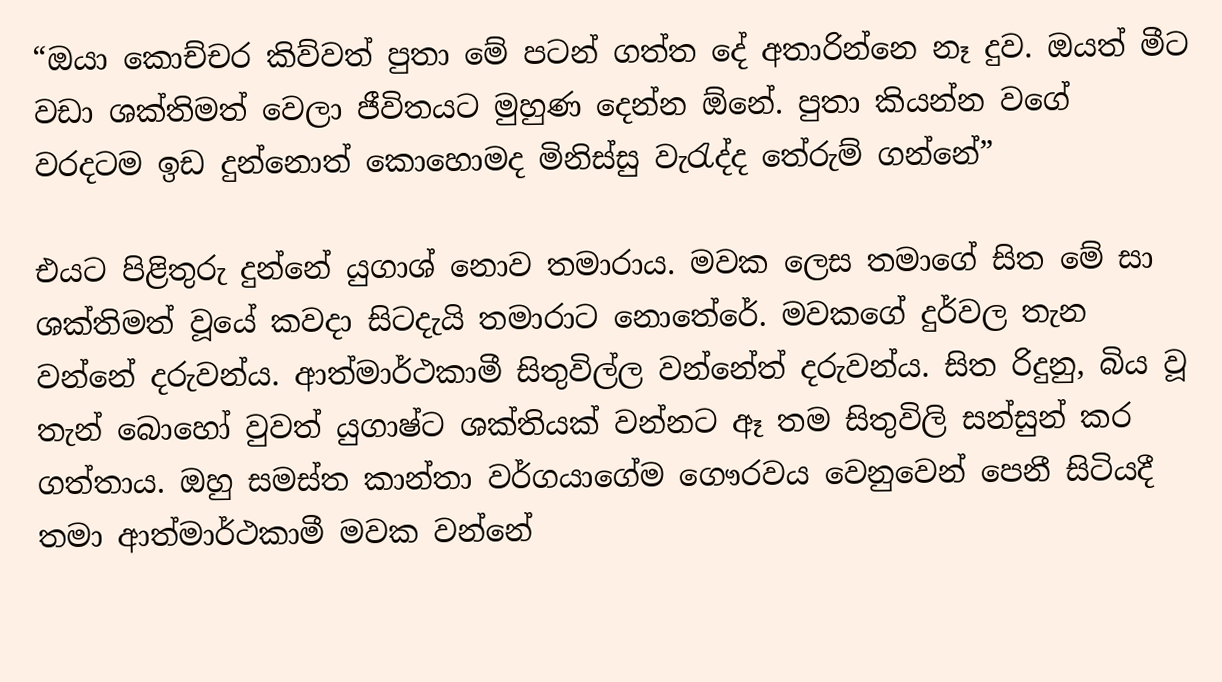“ඔයා කොච්චර කිව්වත් පුතා මේ පටන් ගත්ත දේ අතාරින්නෙ නෑ දුව. ඔයත් මීට වඩා ශක්තිමත් වෙලා ජීවිතයට මුහුණ දෙන්න ඕනේ. පුතා කියන්න වගේ වරදටම ඉඩ දුන්නොත් කොහොමද මිනිස්සු වැරැද්ද තේරුම් ගන්නේ”

එයට පිළිතුරු දුන්නේ යුගාශ් නොව තමාරාය. මවක ලෙස තමාගේ සිත මේ සා  ශක්තිමත් වූයේ කවදා සිටදැයි තමාරාට නොතේරේ. මවකගේ දුර්වල තැන වන්නේ දරුවන්ය. ආත්මාර්ථකාමී සිතුවිල්ල වන්නේත් දරුවන්ය. සිත රිදුනු, බිය වූ තැන් බොහෝ වුවත් යුගාෂ්ට ශක්තියක් වන්නට ඈ තම සිතුවිලි සන්සුන් කර ගත්තාය. ඔහු සමස්ත කාන්තා වර්ගයාගේම ගෞරවය වෙනුවෙන් පෙනී සිටියදී තමා ආත්මාර්ථකාමී මවක වන්නේ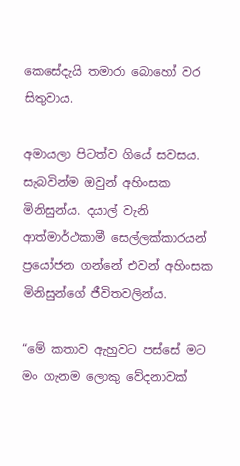කෙසේදැයි තමාරා බොහෝ වර සිතුවාය.

අමායලා පිටත්ව ගියේ සවසය. සැබවින්ම ඔවුන් අහිංසක මිනිසුන්ය. දයාල් වැනි ආත්මාර්ථකාමී සෙල්ලක්කාරයන් ප්‍රයෝජන ගන්නේ එවන් අහිංසක මිනිසුන්ගේ ජීවිතවලින්ය.

“මේ කතාව ඇහුවට පස්සේ මට මං ගැනම ලොකු වේදනාවක්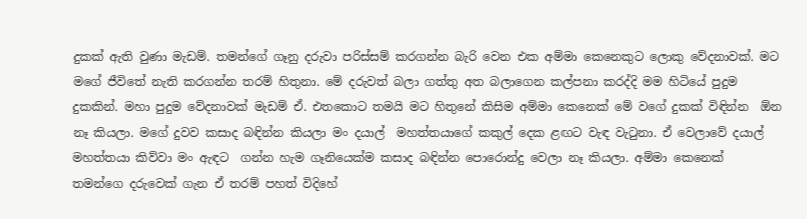දුකක් ඇති වුණා මැඩම්. තමන්ගේ ගෑනු දරුවා පරිස්සම් කරගන්න බැරි වෙන එක අම්මා කෙනෙකුට ලොකු වේදනාවක්. මට මගේ ජීවිතේ නැති කරගන්න තරම් හිතුනා. මේ දරුවත් බලා ගත්තු අත බලාගෙන කල්පනා කරද්දි මම හිටියේ පුදුම දුකකින්. මහා පුදුම වේදනාවක් මැඩම් ඒ. එතකොට තමයි මට හිතුනේ කිසිම අම්මා කෙනෙක් මේ වගේ දුකක් විඳින්න  ඕන නෑ කියලා. මගේ දුවව කසාද බඳින්න කියලා මං දයාල්  මහත්තයාගේ කකුල් දෙක ළඟට වැඳ වැටුනා. ඒ වෙලාවේ දයාල් මහත්තයා කිව්වා මං ඇඳට  ගන්න හැම ගෑනියෙක්ම කසාද බඳින්න පොරොන්දු වෙලා නෑ කියලා. අම්මා කෙනෙක්  තමන්ගෙ දරුවෙක් ගැන ඒ තරම් පහත් විදිහේ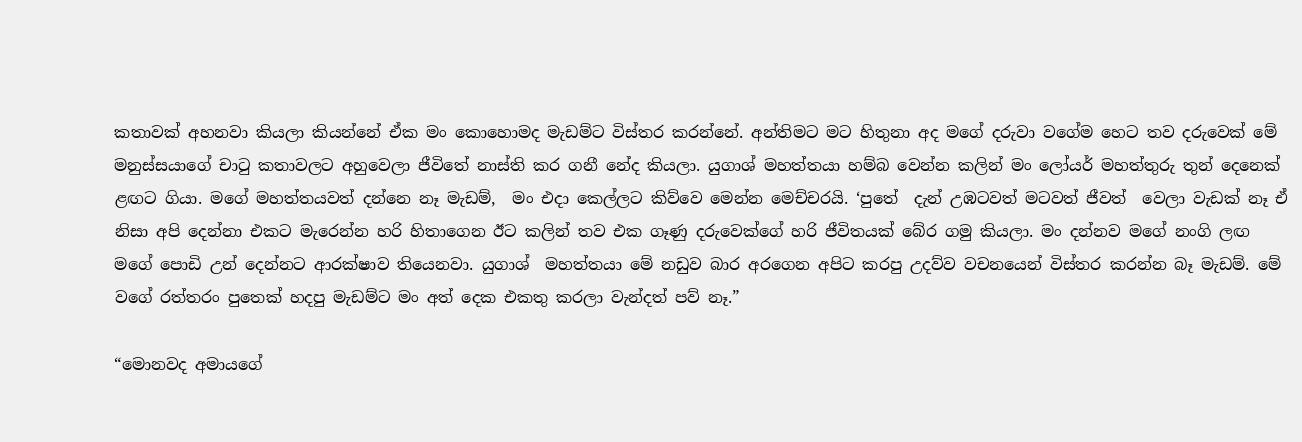කතාවක් අහනවා කියලා කියන්නේ ඒක මං කොහොමද මැඩම්ට විස්තර කරන්නේ. අන්තිමට මට හිතුනා අද මගේ දරුවා වගේම හෙට තව දරුවෙක් මේ මනුස්සයාගේ චාටු කතාවලට අහුවෙලා ජීවිතේ නාස්ති කර ගනී නේද කියලා. යුගාශ් මහත්තයා හම්බ වෙන්න කලින් මං ලෝයර් මහත්තුරු තුන් දෙනෙක් ළඟට ගියා. මගේ මහත්තයවත් දන්නෙ නෑ මැඩම්,  මං එදා කෙල්ලට කිව්වෙ මෙන්න මෙච්චරයි. ‘පුතේ  දැන් උඹටවත් මටවත් ජීවත්  වෙලා වැඩක් නෑ ඒ නිසා අපි දෙන්නා එකට මැරෙන්න හරි හිතාගෙන ඊට කලින් තව එක ගෑණු දරුවෙක්ගේ හරි ජීවිතයක් බේර ගමු කියලා. මං දන්නව මගේ නංගි ලඟ මගේ පොඩි උන් දෙන්නට ආරක්ෂාව තියෙනවා. යුගාශ්  මහත්තයා මේ නඩුව බාර අරගෙන අපිට කරපු උදව්ව වචනයෙන් විස්තර කරන්න බෑ මැඩම්. මේ වගේ රත්තරං පුතෙක් හදපු මැඩම්ට මං අත් දෙක එකතු කරලා වැන්දත් පව් නෑ.”

“මොනවද අමායගේ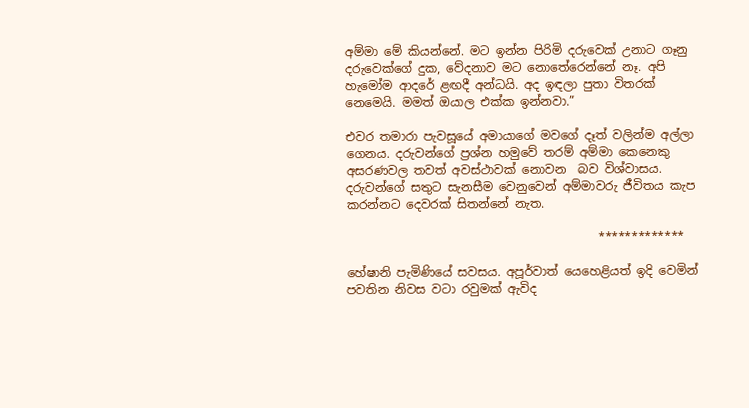අම්මා මේ කියන්නේ. මට ඉන්න පිරිමි දරුවෙක් උනාට ගෑනු දරුවෙක්ගේ දුක, වේදනාව මට නොතේරෙන්නේ නෑ. අපි හැමෝම ආදරේ ළඟදී අන්ධයි. අද ඉඳලා පුතා විතරක් නෙමෙයි. මමත් ඔයාල එක්ක ඉන්නවා.”

එවර තමාරා පැවසූයේ අමායාගේ මවගේ දෑත් වලින්ම අල්ලා ගෙනය. දරුවන්ගේ ප්‍රශ්න හමුවේ තරම් අම්මා කෙනෙකු අසරණවල තවත් අවස්ථාවක් නොවන  බව විශ්වාසය. දරුවන්ගේ සතුට සැනසීම වෙනුවෙන් අම්මාවරු ජීවිතය කැප කරන්නට දෙවරක් සිතන්නේ නැත.

                                          *************

හේෂානි පැමිණියේ සවසය. අපූර්වාත් යෙහෙළියත් ඉදි වෙමින් පවතින නිවස වටා රවුමක් ඇවිද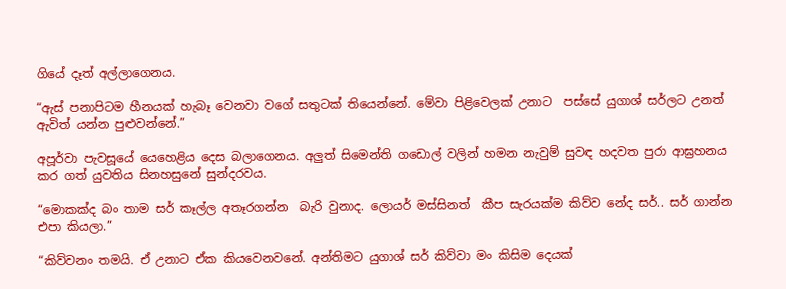ගියේ දෑත් අල්ලාගෙනය.

“ඇස් පනාපිටම හීනයක් හැබෑ වෙනවා වගේ සතුටක් තියෙන්නේ. මේවා පිළිවෙලක් උනාට  පස්සේ යුගාශ් සර්ලට උනත් ඇවිත් යන්න පුළුවන්නේ.”

අපූර්වා පැවසූයේ යෙහෙළිය දෙස බලාගෙනය. අලුත් සිමෙන්ති ගඩොල් වලින් හමන නැවුම් සුවඳ හදවත පුරා ආඝ්‍රහනය කර ගත් යුවතිය සිනහසුනේ සුන්දරවය.

“මොකක්ද බං තාම සර් කෑල්ල අතෑරගන්න  බැරි වුනාද. ලොයර් මස්සිනත්  කීප සැරයක්ම කිව්ව නේද සර්.. සර් ගාන්න එපා කියලා.”

“කිව්වනං තමයි. ඒ උනාට ඒක කියවෙනවනේ. අන්තිමට යුගාශ් සර් කිව්වා මං කිසිම දෙයක්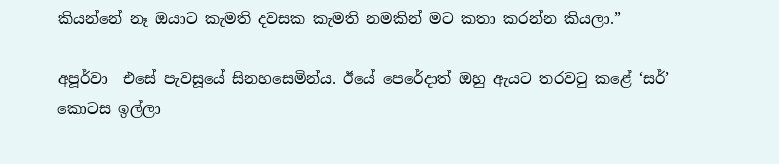කියන්නේ නෑ ඔයාට කැමති දවසක කැමති නමකින් මට කතා කරන්න කියලා.”

අපූර්වා  එසේ පැවසූයේ සිනහසෙමින්ය. ඊයේ පෙරේදාත් ඔහු ඇයට තරවටු කළේ ‘සර්’ කොටස ඉල්ලා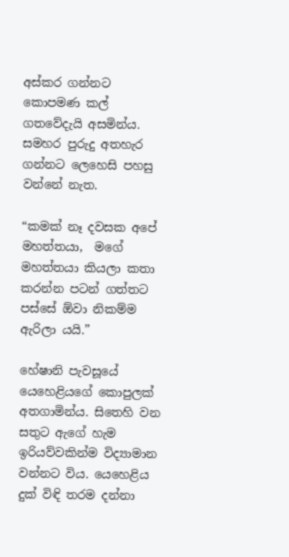අස්කර ගන්නට කොපමණ කල් ගතවේදැයි අසමින්ය. සමහර පුරුදු අතහැර ගන්නට ලෙහෙසි පහසු වන්නේ නැත.

“කමක් නෑ දවසක අපේ මහත්තයා,  මගේ මහත්තයා කියලා කතා කරන්න පටන් ගත්තට පස්සේ ඕවා නිකම්ම  ඇරිලා යයි.”

හේෂානි පැවසූයේ යෙහෙළියගේ කොපුලක් අතගාමින්ය. සිතෙහි වන සතුට ඇගේ හැම ඉරියව්වකින්ම විද්‍යාමාන වන්නට විය. යෙහෙළිය දුක් විඳි තරම දන්නා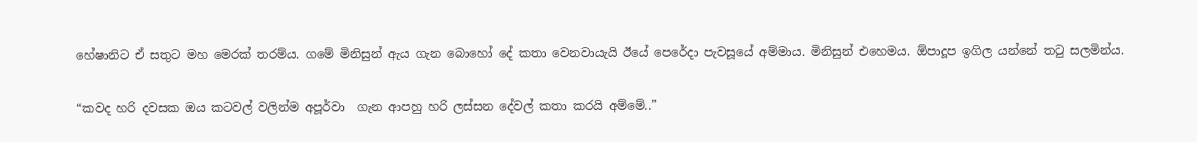හේෂානිට ඒ සතුට මහ මෙරක් තරම්ය. ගමේ මිනිසුන් ඇය ගැන බොහෝ දේ කතා වෙනවායැයි ඊයේ පෙරේදා පැවසූයේ අම්මාය. මිනිසුන් එහෙමය. ඕපාදූප ඉගිල යන්නේ තටු සලමින්ය.

“කවද හරි දවසක ඔය කටවල් වලින්ම අපූර්වා  ගැන ආපහු හරි ලස්සන දේවල් කතා කරයි අම්මේ..”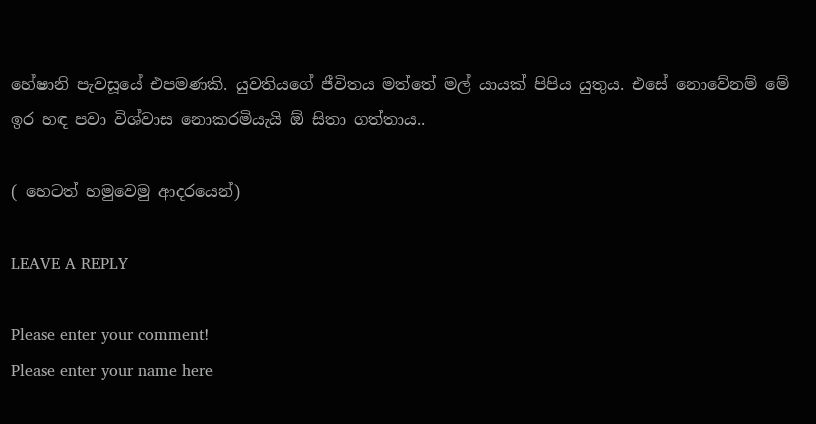හේෂානි පැවසූයේ එපමණකි. යුවතියගේ ජීවිතය මත්තේ මල් යායක් පිපිය යුතුය. එසේ නොවේනම් මේ ඉර හඳ පවා විශ්වාස නොකරමියැයි ඕ සිතා ගත්තාය..

( හෙටත් හමුවෙමු ආදරයෙන්)

LEAVE A REPLY

Please enter your comment!
Please enter your name here